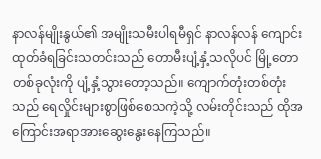နာလန်မျိုးနွယ်၏ အမျိုးသမီးပါရမီရှင် နာလန်လန် ကျောင်းထုတ်ခံရခြင်းသတင်းသည် တောမီးပျံ့နှံ့သလိုပင် မြို့တောတစ်ခုလုံးကို ပျံ့နှံ့သွားတော့သည်။ ကျောက်တုံးတစ်တုံးသည် ရေလှိုင်းများစွာဖြစ်စေသကဲ့သို့ လမ်းတိုင်းသည် ထိုအကြောင်းအရာအားဆွေးနွေးနေကြသည်။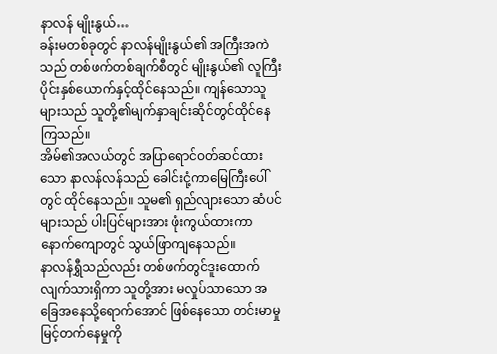နာလန် မျိုးနွယ်…
ခန်းမတစ်ခုတွင် နာလန်မျိုးနွယ်၏ အကြီးအကဲသည် တစ်ဖက်တစ်ချက်စီတွင် မျိုးနွယ်၏ လူကြီးပိုင်းနှစ်ယောက်နှင့်ထိုင်နေသည်။ ကျန်သောသူများသည် သူတို့၏မျက်နှာချင်းဆိုင်တွင်ထိုင်နေကြသည်။
အိမ်၏အလယ်တွင် အပြာရောင်ဝတ်ဆင်ထားသော နာလန်လန်သည် ခေါင်းငုံ့ကာမြေကြီးပေါ်တွင် ထိုင်နေသည်။ သူမ၏ ရှည်လျားသော ဆံပင်များသည် ပါးပြင်များအား ဖုံးကွယ်ထားကာ နောက်ကျောတွင် သွယ်ဖြာကျနေသည်။
နာလန်ရွှီသည်လည်း တစ်ဖက်တွင်ဒူးထောက်လျက်သားရှိကာ သူတို့အား မလှုပ်သာသော အခြေအနေသို့ရောက်အောင် ဖြစ်နေသော တင်းမာမှုမြင့်တက်နေမှုကို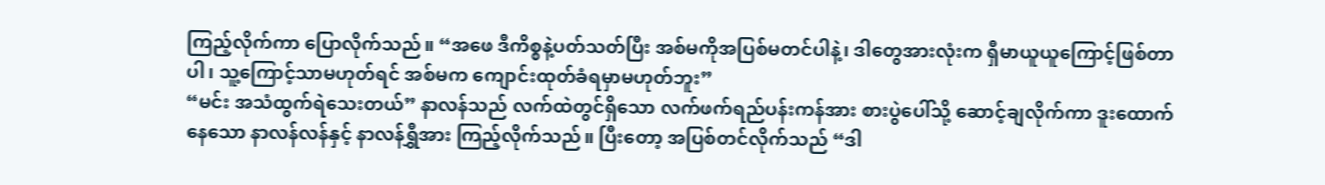ကြည့်လိုက်ကာ ပြောလိုက်သည်။ “အဖေ ဒီကိစ္စနဲ့ပတ်သတ်ပြီး အစ်မကိုအပြစ်မတင်ပါနဲ့၊ ဒါတွေအားလုံးက ရှီမာယူယူကြောင့်ဖြစ်တာပါ၊ သူ့ကြောင့်သာမဟုတ်ရင် အစ်မက ကျောင်းထုတ်ခံရမှာမဟုတ်ဘူး”
“မင်း အသံထွက်ရဲသေးတယ်” နာလန်သည် လက်ထဲတွင်ရှိသော လက်ဖက်ရည်ပန်းကန်အား စားပွဲပေါ်သို့ ဆောင့်ချလိုက်ကာ ဒူးထောက်နေသော နာလန်လန်နှင့် နာလန်ရွှီအား ကြည့်လိုက်သည်။ ပြီးတော့ အပြစ်တင်လိုက်သည် “ဒါ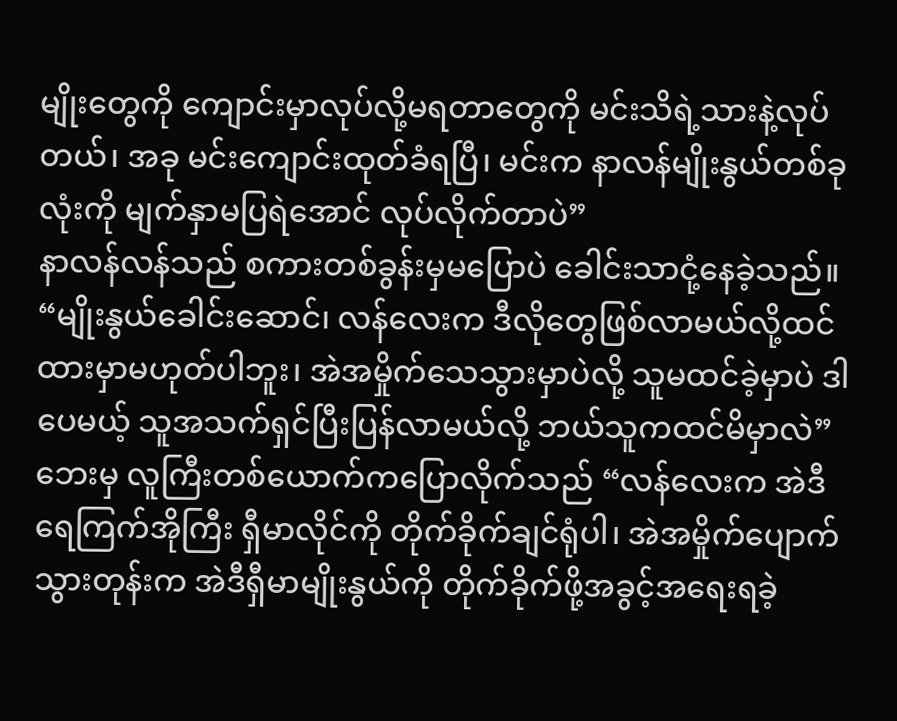မျိုးတွေကို ကျောင်းမှာလုပ်လို့မရတာတွေကို မင်းသိရဲ့သားနဲ့လုပ်တယ်၊ အခု မင်းကျောင်းထုတ်ခံရပြီ၊ မင်းက နာလန်မျိုးနွယ်တစ်ခုလုံးကို မျက်နှာမပြရဲအောင် လုပ်လိုက်တာပဲ”
နာလန်လန်သည် စကားတစ်ခွန်းမှမပြောပဲ ခေါင်းသာငုံ့နေခဲ့သည်။
“မျိုးနွယ်ခေါင်းဆောင်၊ လန်လေးက ဒီလိုတွေဖြစ်လာမယ်လို့ထင်ထားမှာမဟုတ်ပါဘူး၊ အဲအမှိုက်သေသွားမှာပဲလို့ သူမထင်ခဲ့မှာပဲ ဒါပေမယ့် သူအသက်ရှင်ပြီးပြန်လာမယ်လို့ ဘယ်သူကထင်မိမှာလဲ” ဘေးမှ လူကြီးတစ်ယောက်ကပြောလိုက်သည် “လန်လေးက အဲဒီ ရေကြက်အိုကြီး ရှီမာလိုင်ကို တိုက်ခိုက်ချင်ရုံပါ၊ အဲအမှိုက်ပျောက်သွားတုန်းက အဲဒီရှီမာမျိုးနွယ်ကို တိုက်ခိုက်ဖို့အခွင့်အရေးရခဲ့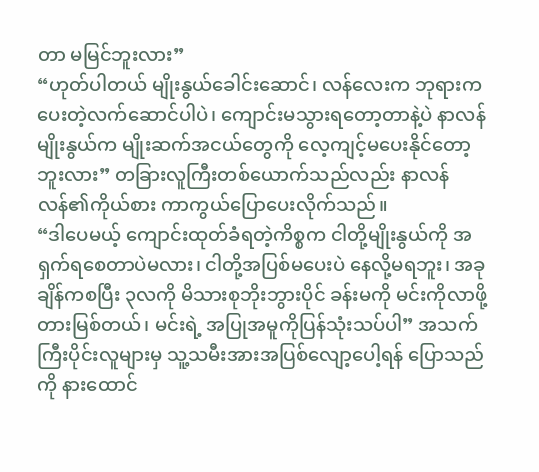တာ မမြင်ဘူးလား”
“ဟုတ်ပါတယ် မျိုးနွယ်ခေါင်းဆောင်၊ လန်လေးက ဘုရားကပေးတဲ့လက်ဆောင်ပါပဲ၊ ကျောင်းမသွားရတော့တာနဲ့ပဲ နာလန်မျိုးနွယ်က မျိုးဆက်အငယ်တွေကို လေ့ကျင့်မပေးနိုင်တော့ဘူးလား” တခြားလူကြီးတစ်ယောက်သည်လည်း နာလန်လန်၏ကိုယ်စား ကာကွယ်ပြောပေးလိုက်သည်။
“ဒါပေမယ့် ကျောင်းထုတ်ခံရတဲ့ကိစ္စက ငါတို့မျိုးနွယ်ကို အရှက်ရစေတာပဲမလား၊ ငါတို့အပြစ်မပေးပဲ နေလို့မရဘူး၊ အခုချိန်ကစပြီး ၃လကို မိသားစုဘိုးဘွားပိုင် ခန်းမကို မင်းကိုလာဖို့တားမြစ်တယ်၊ မင်းရဲ့ အပြုအမူကိုပြန်သုံးသပ်ပါ” အသက်ကြီးပိုင်းလူများမှ သူ့သမီးအားအပြစ်လျော့ပေါ့ရန် ပြောသည်ကို နားထောင်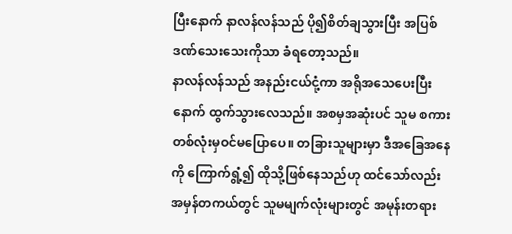ပြီးနောက် နာလန်လန်သည် ပို၍စိတ်ချသွားပြီး အပြစ်ဒဏ်သေးသေးကိုသာ ခံရတော့သည်။
နာလန်လန်သည် အနည်းငယ်ငုံ့ကာ အရိုအသေပေးပြီးနောက် ထွက်သွားလေသည်။ အစမှအဆုံးပင် သူမ စကားတစ်လုံးမှဝင်မပြောပေ။ တခြားသူများမှာ ဒီအခြေအနေကို ကြောက်ရွံ့၍ ထိုသို့ဖြစ်နေသည်ဟု ထင်သော်လည်း အမှန်တကယ်တွင် သူမမျက်လုံးများတွင် အမုန်းတရား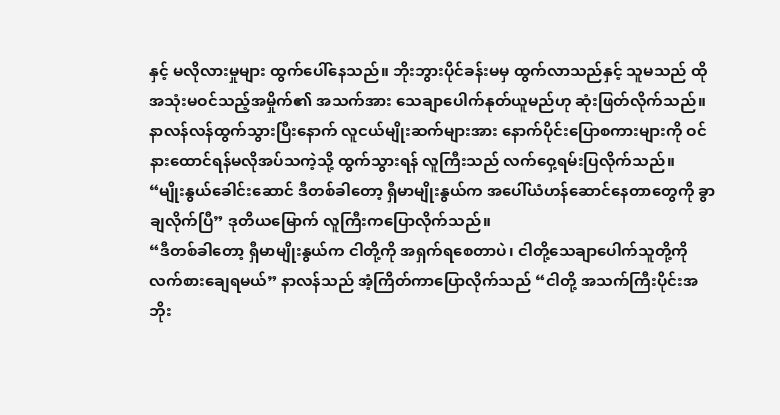နှင့် မလိုလားမှုများ ထွက်ပေါ်နေသည်။ ဘိုးဘွားပိုင်ခန်းမမှ ထွက်လာသည်နှင့် သူမသည် ထိုအသုံးမဝင်သည့်အမှိုက်၏ အသက်အား သေချာပေါက်နုတ်ယူမည်ဟု ဆုံးဖြတ်လိုက်သည်။
နာလန်လန်ထွက်သွားပြီးနောက် လူငယ်မျိုးဆက်များအား နောက်ပိုင်းပြောစကားများကို ဝင်နားထောင်ရန်မလိုအပ်သကဲ့သို့ ထွက်သွားရန် လူကြီးသည် လက်ဝှေ့ရမ်းပြလိုက်သည်။
“မျိုးနွယ်ခေါင်းဆောင် ဒီတစ်ခါတော့ ရှီမာမျိုးနွယ်က အပေါ်ယံဟန်ဆောင်နေတာတွေကို ခွာချလိုက်ပြီ” ဒုတိယမြောက် လူကြီးကပြောလိုက်သည်။
“ဒီတစ်ခါတော့ ရှီမာမျိုးနွယ်က ငါတို့ကို အရှက်ရစေတာပဲ၊ ငါတို့သေချာပေါက်သူတို့ကို လက်စားချေရမယ်” နာလန်သည် အံ့ကြိတ်ကာပြောလိုက်သည် “ငါတို့ အသက်ကြီးပိုင်းအဘိုး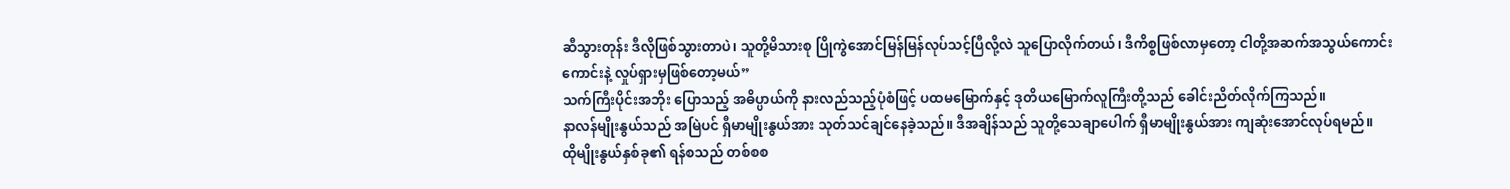ဆီသွားတုန်း ဒီလိုဖြစ်သွားတာပဲ၊ သူတို့မိသားစု ပြိုကွဲအောင်မြန်မြန်လုပ်သင့်ပြီလို့လဲ သူပြောလိုက်တယ်၊ ဒီကိစ္စဖြစ်လာမှတော့ ငါတို့အဆက်အသွယ်ကောင်းကောင်းနဲ့ လှုပ်ရှားမှဖြစ်တော့မယ်”
သက်ကြီးပိုင်းအဘိုး ပြောသည့် အဓိပ္ပာယ်ကို နားလည်သည့်ပုံစံဖြင့် ပထမမြောက်နှင့် ဒုတိယမြောက်လူကြီးတို့သည် ခေါင်းညိတ်လိုက်ကြသည်။
နာလန်မျိုးနွယ်သည် အမြဲပင် ရှီမာမျိုးနွယ်အား သုတ်သင်ချင်နေခဲ့သည်။ ဒီအချိန်သည် သူတို့သေချာပေါက် ရှီမာမျိုးနွယ်အား ကျဆုံးအောင်လုပ်ရမည်။
ထိုမျိုးနွယ်နှစ်ခု၏ ရန်စသည် တစ်စစ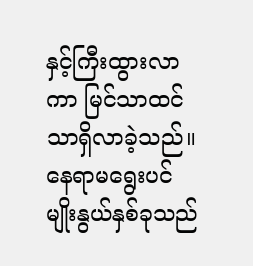နှင့်ကြီးထွားလာကာ မြင်သာထင်သာရှိလာခဲ့သည်။ နေရာမရွေးပင် မျိုးနွယ်နှစ်ခုသည်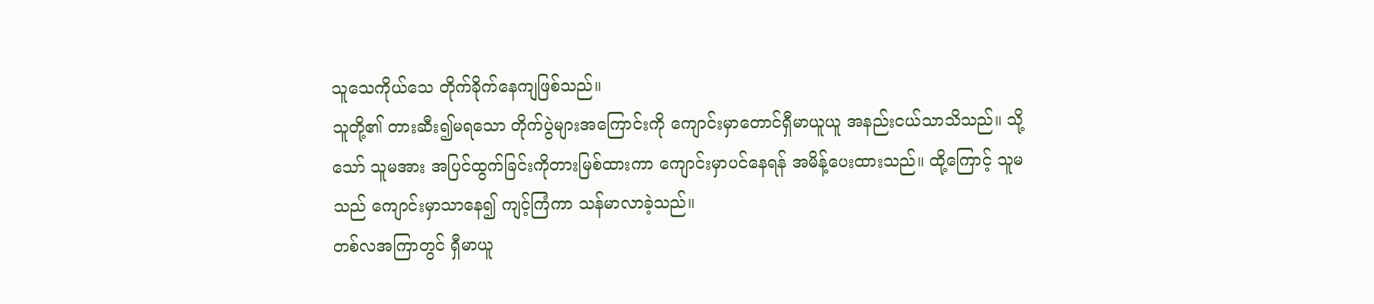သူသေကိုယ်သေ တိုက်ခိုက်နေကျဖြစ်သည်။
သူတို့၏ တားဆီး၍မရသော တိုက်ပွဲများအကြောင်းကို ကျောင်းမှာတောင်ရှီမာယူယူ အနည်းငယ်သာသိသည်။ သို့သော် သူမအား အပြင်ထွက်ခြင်းကိုတားမြစ်ထားကာ ကျောင်းမှာပင်နေရန် အမိန့်ပေးထားသည်။ ထို့ကြောင့် သူမသည် ကျောင်းမှာသာနေ၍ ကျင့်ကြံကာ သန်မာလာခဲ့သည်။
တစ်လအကြာတွင် ရှီမာယူ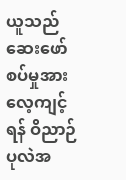ယူသည် ဆေးဖော်စပ်မှုအားလေ့ကျင့်ရန် ဝိညာဉ်ပုလဲအ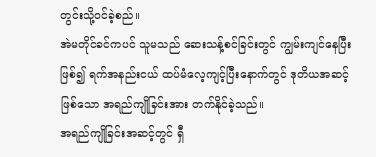တွင်းသို့ဝင်ခဲ့စည်။
အဲမတိုင်ခင်ကပင် သူမသည် ဆေးသန့်စင်ခြင်းတွင် ကျွမ်းကျင်နေပြီးဖြစ်၍ ရက်အနည်းငယ် ထပ်မံလေ့ကျင့်ပြီးနောက်တွင် ဒုတိယအဆင့်ဖြစ်သော အရည်ကျိုခြင်းအား တက်နိုင်ခဲ့သည်။
အရည်ကျိုခြင်းအဆင့်တွင် ရှီ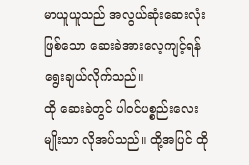မာယူယူသည် အလွယ်ဆုံးဆေးလုံးဖြစ်သော ဆေးခဲအားလေ့ကျင့်ရန် ရွေးချယ်လိုက်သည်။
ထို ဆေးခဲတွင် ပါဝင်ပစ္စည်းလေးမျိုးသာ လိုအပ်သည်။ ထို့အပြင် ထို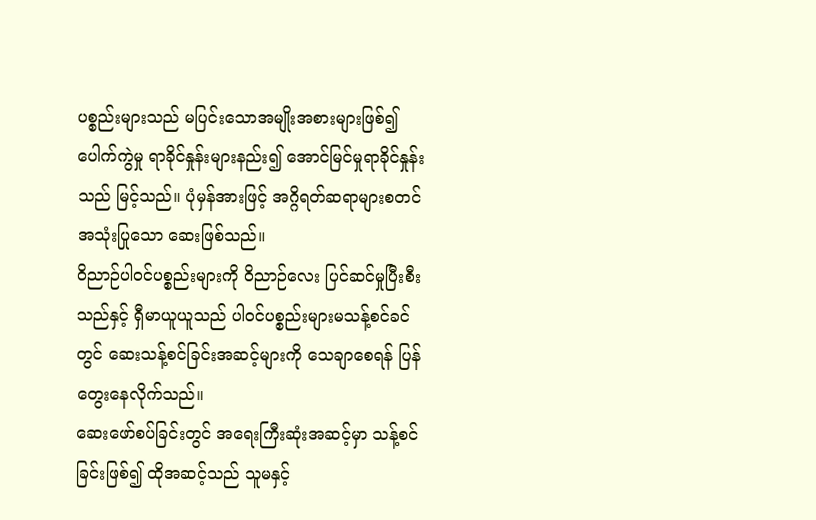ပစ္စည်းများသည် မပြင်းသောအမျိုးအစားများဖြစ်၍ ပေါက်ကွဲမှု ရာခိုင်နှုန်းများနည်း၍ အောင်မြင်မှုရာခိုင်နှုန်းသည် မြင့်သည်။ ပုံမှန်အားဖြင့် အဂ္ဂိရတ်ဆရာများစတင်အသုံးပြုသော ဆေးဖြစ်သည်။
ဝိညာဉ်ပါဝင်ပစ္စည်းများကို ဝိညာဉ်လေး ပြင်ဆင်မှုပြီးစီးသည်နှင့် ရှီမာယူယူသည် ပါဝင်ပစ္စည်းများမသန့်စင်ခင်တွင် ဆေးသန့်စင်ခြင်းအဆင့်များကို သေချာစေရန် ပြန်တွေးနေလိုက်သည်။
ဆေးဖော်စပ်ခြင်းတွင် အရေးကြီးဆုံးအဆင့်မှာ သန့်စင်ခြင်းဖြစ်၍ ထိုအဆင့်သည် သူမနှင့်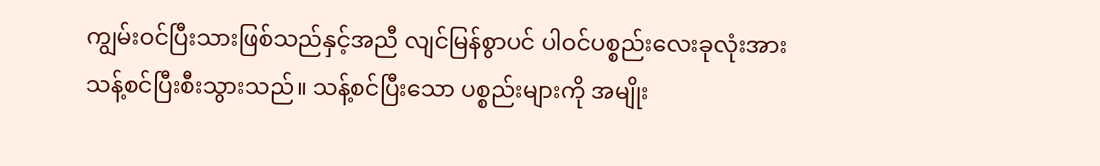ကျွမ်းဝင်ပြီးသားဖြစ်သည်နှင့်အညီ လျင်မြန်စွာပင် ပါဝင်ပစ္စည်းလေးခုလုံးအား သန့်စင်ပြီးစီးသွားသည်။ သန့်စင်ပြီးသော ပစ္စည်းများကို အမျိုး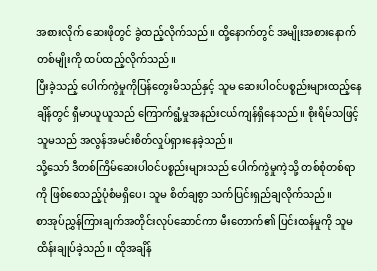အစားလိုက် ဆေးဖိုတွင် ခွဲထည့်လိုက်သည်။ ထို့နောက်တွင် အမျိုးအစားနောက်တစ်မျိုးကို ထပ်ထည့်လိုက်သည်။
ပြီးခဲ့သည့် ပေါက်ကွဲမှုကိုပြန်တွေးမိသည်နှင့် သူမ ဆေးပါဝင်ပစ္စည်းများထည့်နေချိန်တွင် ရှီမာယူယူသည် ကြောက်ရွံ့မှုအနည်းငယ်ကျန်ရှိနေသည်။ စိုးရိမ်သဖြင့် သူမသည် အလွန်အမင်းစိတ်လှုပ်ရှားနေခဲ့သည်။
သို့သော် ဒီတစ်ကြိမ်ဆေးပါဝင်ပစ္စည်းများသည် ပေါက်ကွဲမှုကဲ့သို့ တစ်စုံတစ်ရာကို ဖြစ်စေသည့်ပုံစံမရှိပေ၊ သူမ စိတ်ချစွာ သက်ပြင်းရှည်ချလိုက်သည်။
စာအုပ်ညွှန်ကြားချက်အတိုင်းလုပ်ဆောင်ကာ မီးတောက်၏ ပြင်းထန်မှုကို သူမ ထိန်းချုပ်ခဲ့သည်။ ထိုအချိန်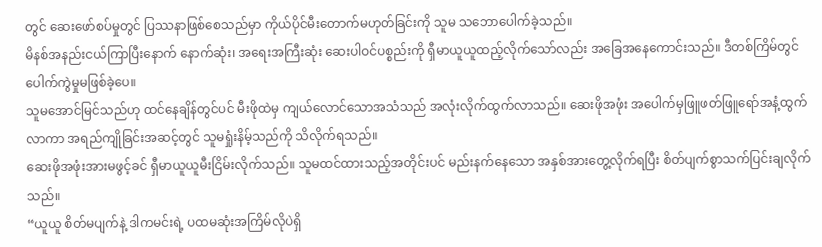တွင် ဆေးဖော်စပ်မှုတွင် ပြဿနာဖြစ်စေသည်မှာ ကိုယ်ပိုင်မီးတောက်မဟုတ်ခြင်းကို သူမ သဘောပေါက်ခဲ့သည်။
မိနစ်အနည်းငယ်ကြာပြီးနောက် နောက်ဆုံး၊ အရေးအကြီးဆုံး ဆေးပါဝင်ပစ္စည်းကို ရှီမာယူယူထည့်လိုက်သော်လည်း အခြေအနေကောင်းသည်။ ဒီတစ်ကြိမ်တွင် ပေါက်ကွဲမှုမဖြစ်ခဲ့ပေ။
သူမအောင်မြင်သည်ဟု ထင်နေချိန်တွင်ပင် မီးဖိုထဲမှ ကျယ်လောင်သောအသံသည် အလုံးလိုက်ထွက်လာသည်။ ဆေးဖိုအဖုံး အပေါက်မှဖြူဖတ်ဖြူရော်အနံ့ထွက်လာကာ အရည်ကျိုခြင်းအဆင့်တွင် သူမရှုံးနိမ့်သည်ကို သိလိုက်ရသည်။
ဆေးဖိုအဖုံးအားမဖွင့်ခင် ရှီမာယူယူမီးငြိမ်းလိုက်သည်။ သူမထင်ထားသည့်အတိုင်းပင် မည်းနက်နေသော အနှစ်အားတွေ့လိုက်ရပြီး စိတ်ပျက်စွာသက်ပြင်းချလိုက်သည်။
“ယူယူ စိတ်မပျက်နဲ့ ဒါကမင်းရဲ့ ပထမဆုံးအကြိမ်လိုပဲရှိ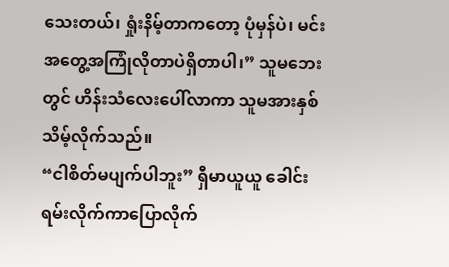သေးတယ်၊ ရှုံးနိမ့်တာကတော့ ပုံမှန်ပဲ၊ မင်းအတွေ့အကြုံလိုတာပဲရှိတာပါ၊” သူမဘေးတွင် ဟိန်းသံလေးပေါ်လာကာ သူမအားနှစ်သိမ့်လိုက်သည်။
“ငါစိတ်မပျက်ပါဘူး” ရှီမာယူယူ ခေါင်းရမ်းလိုက်ကာပြောလိုက်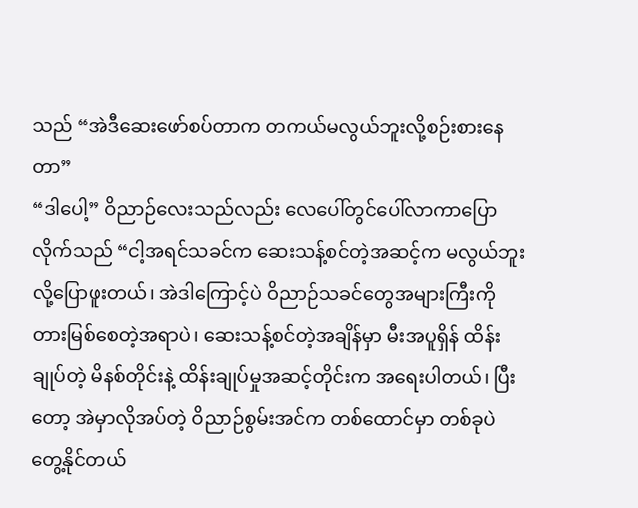သည် “အဲဒီဆေးဖော်စပ်တာက တကယ်မလွယ်ဘူးလို့စဉ်းစားနေတာ”
“ဒါပေါ့” ဝိညာဉ်လေးသည်လည်း လေပေါ်တွင်ပေါ်လာကာပြောလိုက်သည် “ငါ့အရင်သခင်က ဆေးသန့်စင်တဲ့အဆင့်က မလွယ်ဘူးလို့ပြောဖူးတယ်၊ အဲဒါကြောင့်ပဲ ဝိညာဉ်သခင်တွေအများကြီးကို တားမြစ်စေတဲ့အရာပဲ၊ ဆေးသန့်စင်တဲ့အချိန်မှာ မီးအပူရှိန် ထိန်းချုပ်တဲ့ မိနစ်တိုင်းနဲ့ ထိန်းချုပ်မှုအဆင့်တိုင်းက အရေးပါတယ်၊ ပြီးတော့ အဲမှာလိုအပ်တဲ့ ဝိညာဉ်စွမ်းအင်က တစ်ထောင်မှာ တစ်ခုပဲတွေ့နိုင်တယ်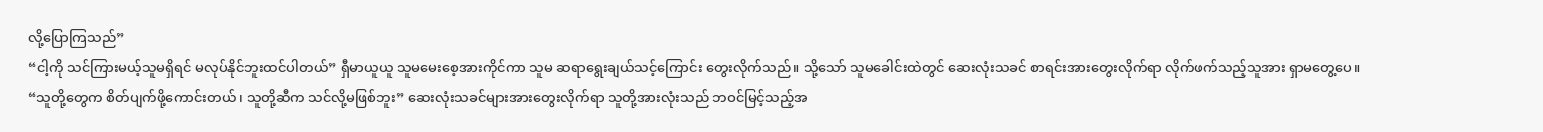လို့ပြောကြသည်”
“ငါ့ကို သင်ကြားမယ့်သူမရှိရင် မလုပ်နိုင်ဘူးထင်ပါတယ်” ရှီမာယူယူ သူမမေးစေ့အားကိုင်ကာ သူမ ဆရာရွေးချယ်သင့်ကြောင်း တွေးလိုက်သည်။ သို့သော် သူမခေါင်းထဲတွင် ဆေးလုံးသခင် စာရင်းအားတွေးလိုက်ရာ လိုက်ဖက်သည့်သူအား ရှာမတွေ့ပေ။
“သူတို့တွေက စိတ်ပျက်ဖို့ကောင်းတယ်၊ သူတို့ဆီက သင်လို့မဖြစ်ဘူး” ဆေးလုံးသခင်များအားတွေးလိုက်ရာ သူတို့အားလုံးသည် ဘဝင်မြင့်သည့်အ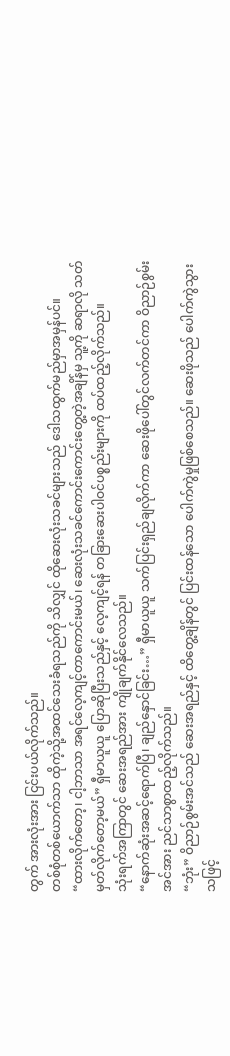တွက် အားလုံးအား ငြင်းပယ်လိုက်သည်။
တစ်စုံတစ်ယောက်သာ ထိုကဲ့သို့အထင်သေးခံရသည်ကို သိလျှင် ထိုဆေးလုံးသခင်များသည် ဒေါသထွက်မည်မှာအမှန်ပင်။
“ထားလိုက်တော့၊ ငါ့ဘာသာ အရင်လေ့ကျင့်တာကောင်းမယ်၊ ဆေးလုံးသခင်ကောင်းကောင်းတွေ့တဲ့အချိန်မှ သူ့ကို ဆရာလို သတ်မှတ်လိုက်တော့မယ်” ရှီမာယူယူ ပြောဆိုပြီးသည်နှင့် လေ့ကျင့်ရန် တခြားဆေးပါဝင်ပစ္စည်းများကို ထပ်ထည့်လိုက်သည်။
သုံးရက်အကြာတွင် ဆေးအရည်အား ကျိုချက်နိုင်လေသည်။
“နောက်ဆုံးအဆင့်ရောက်ပြီ၊ ချည်နှောင်ခြင်း…” ရှီမာယူယူ သက်ပြင်းရှည်ချလိုက်ကာ ဆေးဖိုပေါ်တွင်လက်တင်ကာ ဝိညာဉ်စွမ်းအင်အား ညင်သာစွာထည့်လိုက်သည်။
“ဘုံး” ဝိညာဉ်စွမ်းအင်သည် ဆေးအရည်နှင့် ထိတွေ့ချိန်တွင် ပြင်းထန်သော ပေါက်ကွဲမှုဖြစ်စေသည်။ ဆေးဖိုသည် ပေါက်ကွဲသွားသဖြင့်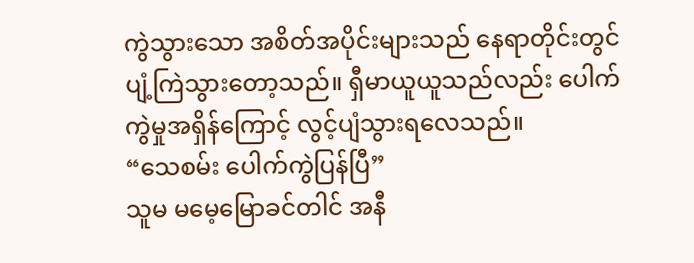ကွဲသွားသော အစိတ်အပိုင်းများသည် နေရာတိုင်းတွင်ပျံ့ကြဲသွားတော့သည်။ ရှီမာယူယူသည်လည်း ပေါက်ကွဲမှုအရှိန်ကြောင့် လွင့်ပျံသွားရလေသည်။
“သေစမ်း ပေါက်ကွဲပြန်ပြီ”
သူမ မမေ့မြောခင်တါင် အနီ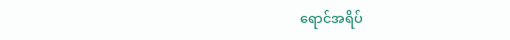ရောင်အရိပ်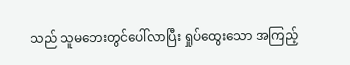သည် သူမဘေးတွင်ပေါ်လာပြီး ရှုပ်ထွေးသော အကြည့်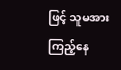ဖြင့် သူမအားကြည့်နေ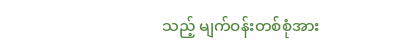သည့် မျက်ဝန်းတစ်စုံအား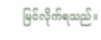မြင်လိုက်ရသည်။